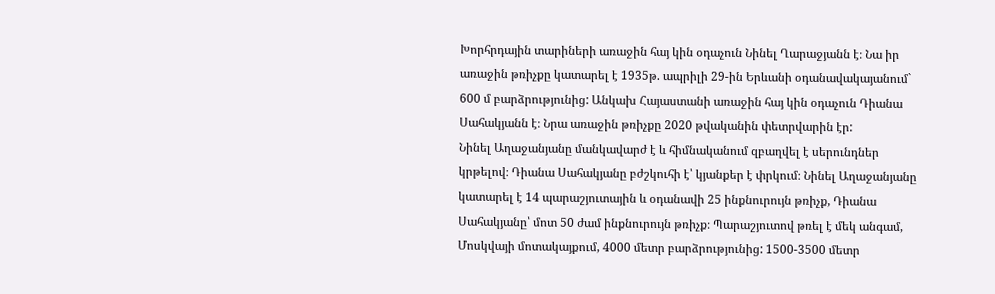Խորհրդային տարիների առաջին հայ կին օդաչուն Նինել Ղարաջյանն է։ Նա իր առաջին թռիչքը կատարել է 1935թ. ապրիլի 29-ին Երևանի օդանավակայանում` 600 մ բարձրությունից: Անկախ Հայաստանի առաջին հայ կին օդաչուն Դիանա Սահակյանն է։ Նրա առաջին թռիչքը 2020 թվականին փետրվարին էր:
Նինել Աղաջանյանը մանկավարժ է և հիմնականում զբաղվել է սերունդներ կրթելով։ Դիանա Սահակյանը բժշկուհի է՝ կյանքեր է փրկում։ Նինել Աղաջանյանը կատարել է 14 պարաշյուտային և օդանավի 25 ինքնուրույն թռիչք, Դիանա Սահակյանը՝ մոտ 50 ժամ ինքնուրույն թռիչք։ Պարաշյուտով թռել է մեկ անգամ, Մոսկվայի մոտակայքում, 4000 մետր բարձրությունից: 1500-3500 մետր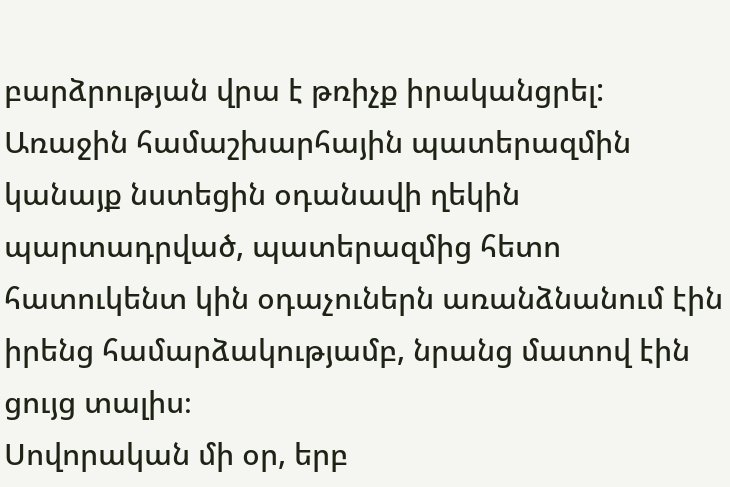բարձրության վրա է թռիչք իրականցրել:
Առաջին համաշխարհային պատերազմին կանայք նստեցին օդանավի ղեկին պարտադրված, պատերազմից հետո հատուկենտ կին օդաչուներն առանձնանում էին իրենց համարձակությամբ, նրանց մատով էին ցույց տալիս։
Սովորական մի օր, երբ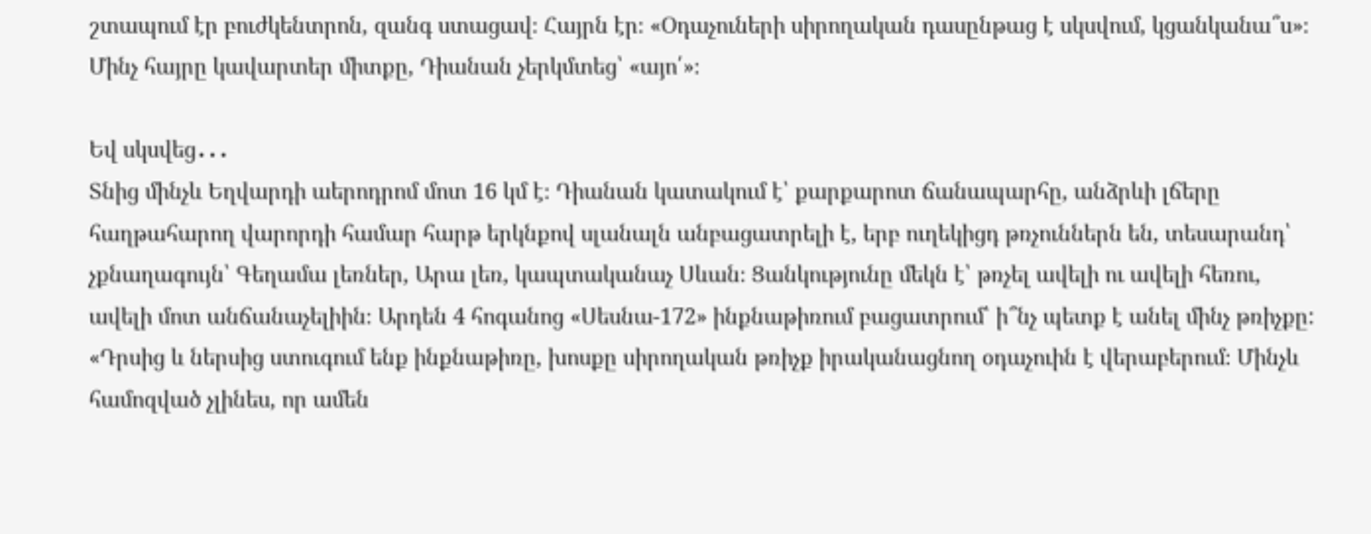շտապում էր բուժկենտրոն, զանգ ստացավ։ Հայրն էր։ «Օդաչուների սիրողական դասընթաց է սկսվում, կցանկանա՞ս»։ Մինչ հայրը կավարտեր միտքը, Դիանան չերկմտեց՝ «այո՛»։

Եվ սկսվեց․․․
Տնից մինչև Եղվարդի աերոդրոմ մոտ 16 կմ է։ Դիանան կատակում է՝ քարքարոտ ճանապարհը, անձրևի լճերը հաղթահարող վարորդի համար հարթ երկնքով սլանալն անբացատրելի է, երբ ուղեկիցդ թռչուններն են, տեսարանդ՝ չքնաղագույն՝ Գեղամա լեռներ, Արա լեռ, կապտականաչ Սևան։ Ցանկությունը մեկն է՝ թռչել ավելի ու ավելի հեռու, ավելի մոտ անճանաչելիին։ Արդեն 4 հոգանոց «Սեսնա-172» ինքնաթիռում բացատրում՝ ի՞նչ պետք է անել մինչ թռիչքը:
«Դրսից և ներսից ստուգում ենք ինքնաթիռը, խոսքը սիրողական թռիչք իրականացնող օդաչուին է վերաբերում։ Մինչև համոզված չլինես, որ ամեն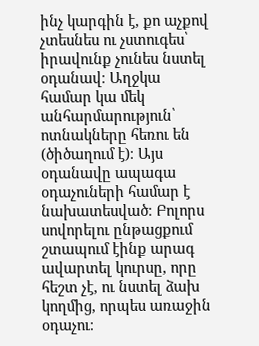ինչ կարգին է, քո աչքով չտեսնես ու չստուգես՝ իրավունք չունես նստել օդանավ։ Աղջկա համար կա մեկ անհարմարություն՝ ոտնակները հեռու են (ծիծաղում է)։ Այս օդանավը ապագա օդաչուների համար է նախատեսված։ Բոլորս սովորելու ընթացքում շտապում էինք արագ ավարտել կուրսը, որը հեշտ չէ, ու նստել ձախ կողմից, որպես առաջին օդաչու։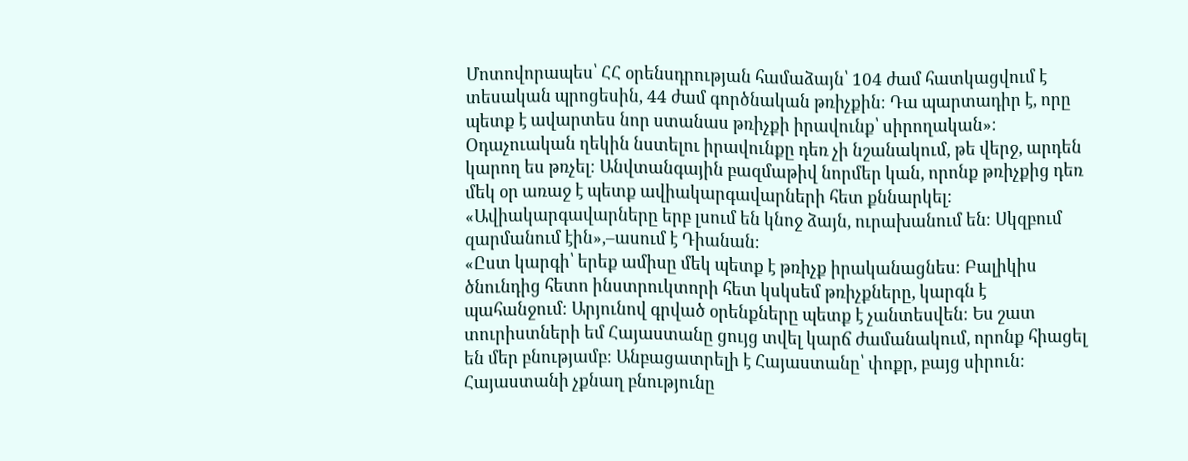Մոտովորապես՝ ՀՀ օրենսդրության համաձայն՝ 104 ժամ հատկացվում է տեսական պրոցեսին, 44 ժամ գործնական թռիչքին։ Դա պարտադիր է, որը պետք է ավարտես նոր ստանաս թռիչքի իրավունք՝ սիրողական»։
Օդաչուական ղեկին նստելու իրավունքը դեռ չի նշանակում, թե վերջ, արդեն կարող ես թռչել։ Անվտանգային բազմաթիվ նորմեր կան, որոնք թռիչքից դեռ մեկ օր առաջ է պետք ավիակարգավարների հետ քննարկել։ «Ավիակարգավարները երբ լսում են կնոջ ձայն, ուրախանում են։ Սկզբում զարմանում էին»,–ասում է Դիանան։
«Ըստ կարգի՝ երեք ամիսը մեկ պետք է թռիչք իրականացնես։ Բալիկիս ծնունդից հետո ինստրուկտորի հետ կսկսեմ թռիչքները, կարգն է պահանջում։ Արյունով գրված օրենքները պետք է չանտեսվեն։ Ես շատ տուրիստների եմ Հայաստանը ցույց տվել կարճ ժամանակում, որոնք հիացել են մեր բնությամբ։ Անբացատրելի է Հայաստանը՝ փոքր, բայց սիրուն։ Հայաստանի չքնաղ բնությունը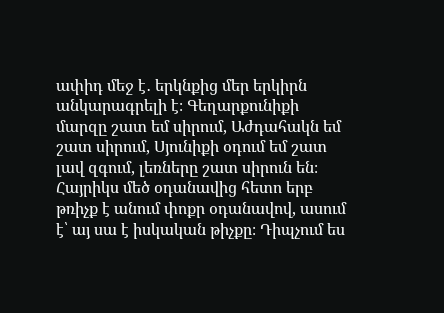ափիդ մեջ է․ երկնքից մեր երկիրն անկարագրելի է։ Գեղարքունիքի մարզը շատ եմ սիրում, Աժդահակն եմ շատ սիրում, Սյունիքի օդում եմ շատ լավ զգում, լեռները շատ սիրուն են։ Հայրիկս մեծ օդանավից հետո երբ թռիչք է անում փոքր օդանավով, ասում է՝ այ սա է իսկական թիչքը։ Դիպչում ես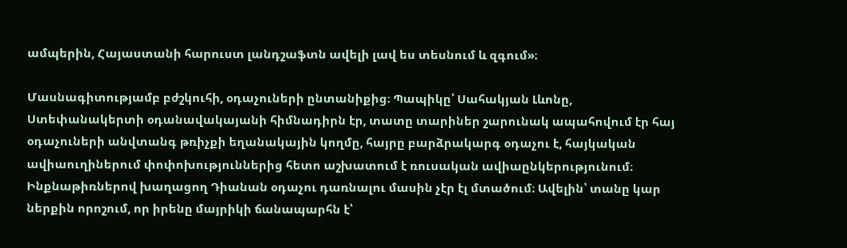ամպերին, Հայաստանի հարուստ լանդշաֆտն ավելի լավ ես տեսնում և զգում»։

Մասնագիտությամբ բժշկուհի, օդաչուների ընտանիքից։ Պապիկը՝ Սահակյան Լևոնը, Ստեփանակերտի օդանավակայանի հիմնադիրն էր, տատը տարիներ շարունակ ապահովում էր հայ օդաչուների անվտանգ թռիչքի եղանակային կողմը, հայրը բարձրակարգ օդաչու է, հայկական ավիաուղիներում փոփոխություններից հետո աշխատում է ռուսական ավիաընկերությունում։ Ինքնաթիռներով խաղացող Դիանան օդաչու դառնալու մասին չէր էլ մտածում։ Ավելին՝ տանը կար ներքին որոշում, որ իրենը մայրիկի ճանապարհն է՝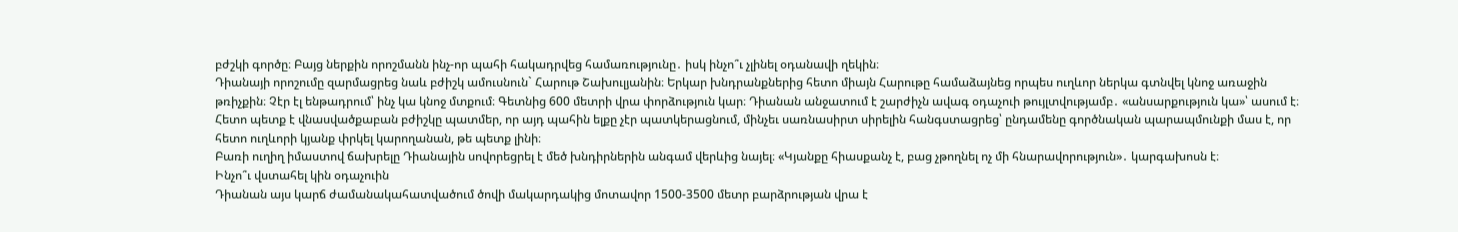բժշկի գործը։ Բայց ներքին որոշմանն ինչ-որ պահի հակադրվեց համառությունը․ իսկ ինչո՞ւ չլինել օդանավի ղեկին։
Դիանայի որոշումը զարմացրեց նաև բժիշկ ամուսնուն` Հարութ Շախուլյանին։ Երկար խնդրանքներից հետո միայն Հարութը համաձայնեց որպես ուղևոր ներկա գտնվել կնոջ առաջին թռիչքին։ Չէր էլ ենթադրում՝ ինչ կա կնոջ մտքում։ Գետնից 600 մետրի վրա փորձություն կար։ Դիանան անջատում է շարժիչն ավագ օդաչուի թույլտվությամբ․ «անսարքություն կա»՝ ասում է։ Հետո պետք է վնասվածքաբան բժիշկը պատմեր, որ այդ պահին ելքը չէր պատկերացնում, մինչեւ սառնասիրտ սիրելին հանգստացրեց՝ ընդամենը գործնական պարապմունքի մաս է, որ հետո ուղևորի կյանք փրկել կարողանան, թե պետք լինի։
Բառի ուղիղ իմաստով ճախրելը Դիանային սովորեցրել է մեծ խնդիրներին անգամ վերևից նայել։ «Կյանքը հիասքանչ է, բաց չթողնել ոչ մի հնարավորություն»․ կարգախոսն է։
Ինչո՞ւ վստահել կին օդաչուին
Դիանան այս կարճ ժամանակահատվածում ծովի մակարդակից մոտավոր 1500-3500 մետր բարձրության վրա է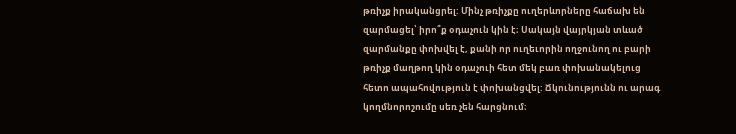թռիչք իրականցրել: Մինչ թռիչքը ուղերևորները հաճախ են զարմացել՝ իրո՞ք օդաչուն կին է։ Սակայն վայրկյան տևած զարմանքը փոխվել է, քանի որ ուղեւորին ողջունող ու բարի թռիչք մաղթող կին օդաչուի հետ մեկ բառ փոխանակելուց հետո ապահովություն է փոխանցվել: Ճկունությունն ու արագ կողմնորոշումը սեռ չեն հարցնում։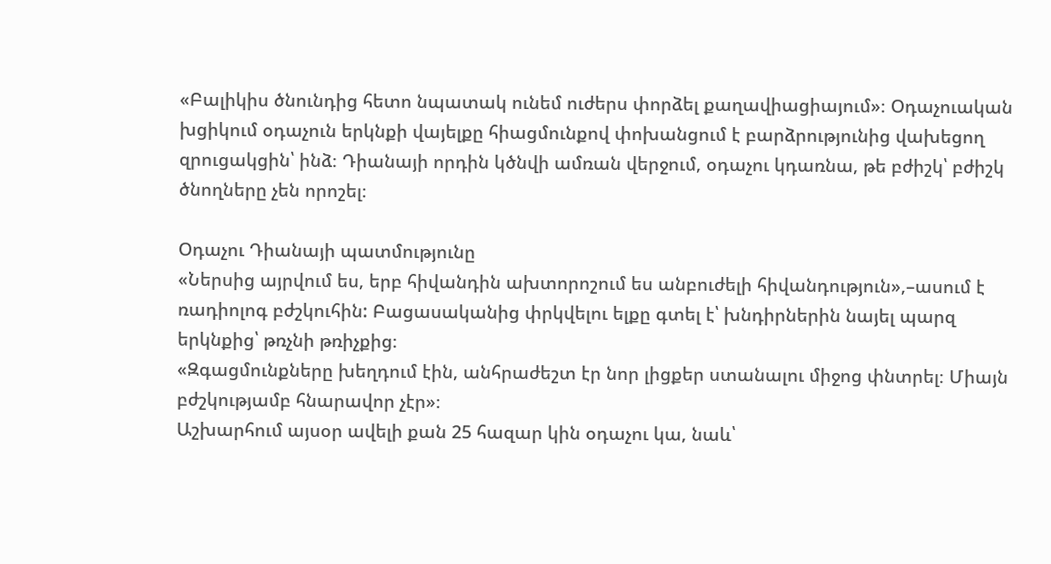«Բալիկիս ծնունդից հետո նպատակ ունեմ ուժերս փորձել քաղավիացիայում»։ Օդաչուական խցիկում օդաչուն երկնքի վայելքը հիացմունքով փոխանցում է բարձրությունից վախեցող զրուցակցին՝ ինձ։ Դիանայի որդին կծնվի ամռան վերջում, օդաչու կդառնա, թե բժիշկ՝ բժիշկ ծնողները չեն որոշել։

Օդաչու Դիանայի պատմությունը
«Ներսից այրվում ես, երբ հիվանդին ախտորոշում ես անբուժելի հիվանդություն»,–ասում է ռադիոլոգ բժշկուհին: Բացասականից փրկվելու ելքը գտել է՝ խնդիրներին նայել պարզ երկնքից՝ թռչնի թռիչքից։
«Զգացմունքները խեղդում էին, անհրաժեշտ էր նոր լիցքեր ստանալու միջոց փնտրել։ Միայն բժշկությամբ հնարավոր չէր»։
Աշխարհում այսօր ավելի քան 25 հազար կին օդաչու կա, նաև՝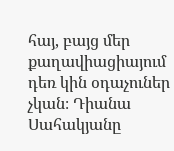հայ, բայց մեր քաղավիացիայում դեռ կին օդաչուներ չկան։ Դիանա Սահակյանը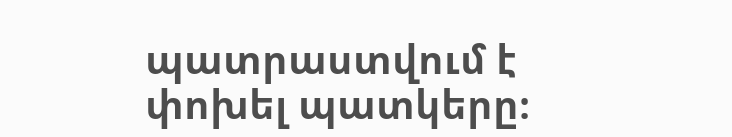պատրաստվում է փոխել պատկերը։